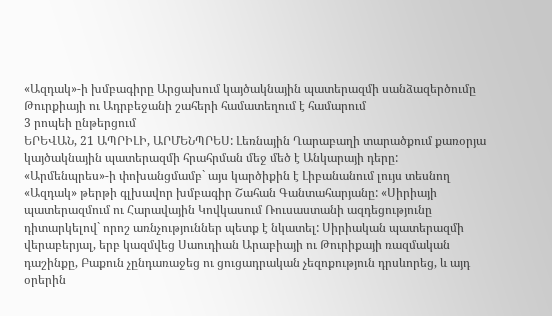«Ազդակ»-ի խմբագիրը Արցախում կայծակնային պատերազմի սանձազերծումը Թուրքիայի ու Ադրբեջանի շահերի համատեղում է համարում
3 րոպեի ընթերցում
ԵՐԵՎԱՆ, 21 ԱՊՐԻԼԻ, ԱՐՄԵՆՊՐԵՍ: Լեռնային Ղարաբաղի տարածքում քառօրյա կայծակնային պատերազմի հրահրման մեջ մեծ է Անկարայի դերը:
«Արմենպրես»-ի փոխանցմամբ` այս կարծիքին է Լիբանանում լույս տեսնող «Ազդակ» թերթի գլխավոր խմբագիր Շահան Գանտահարյանը: «Սիրիայի պատերազմում ու Հարավային Կովկասում Ռուսաստանի ազդեցությունը դիտարկելով` որոշ առնչություններ պետք է նկատել: Սիրիական պատերազմի վերաբերյալ, երբ կազմվեց Սաուդիան Արաբիայի ու Թուրիքայի ռազմական դաշինքը, Բաքուն չընդառաջեց ու ցուցադրական չեզոքություն դրսևորեց, և այդ օրերին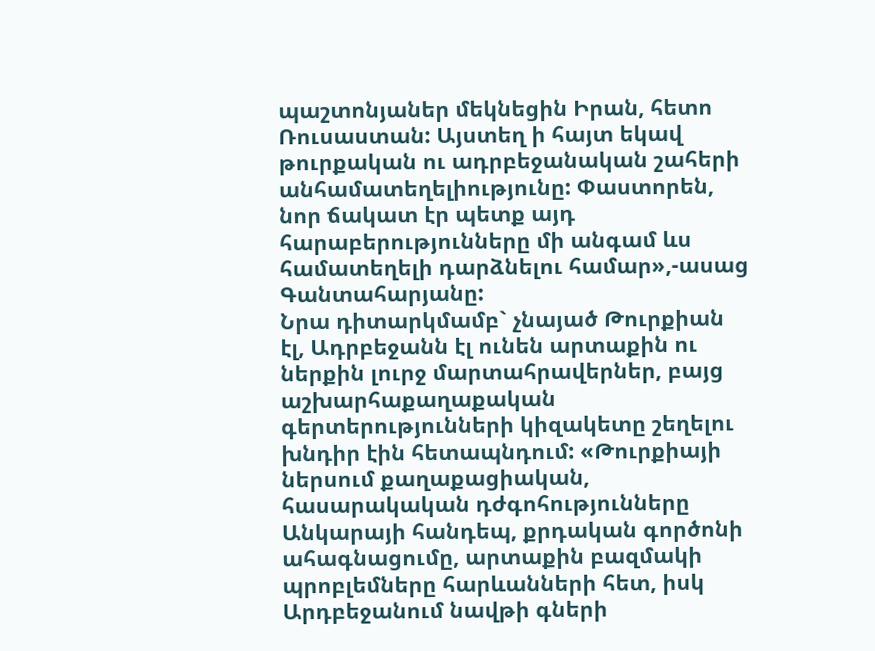պաշտոնյաներ մեկնեցին Իրան, հետո Ռուսաստան: Այստեղ ի հայտ եկավ թուրքական ու ադրբեջանական շահերի անհամատեղելիությունը: Փաստորեն, նոր ճակատ էր պետք այդ հարաբերությունները մի անգամ ևս համատեղելի դարձնելու համար»,-ասաց Գանտահարյանը:
Նրա դիտարկմամբ` չնայած Թուրքիան էլ, Ադրբեջանն էլ ունեն արտաքին ու ներքին լուրջ մարտահրավերներ, բայց աշխարհաքաղաքական գերտերությունների կիզակետը շեղելու խնդիր էին հետապնդում: «Թուրքիայի ներսում քաղաքացիական, հասարակական դժգոհությունները Անկարայի հանդեպ, քրդական գործոնի ահագնացումը, արտաքին բազմակի պրոբլեմները հարևանների հետ, իսկ Արդբեջանում նավթի գների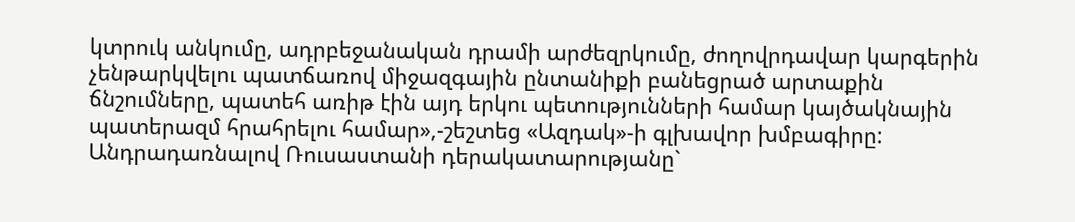կտրուկ անկումը, ադրբեջանական դրամի արժեզրկումը, ժողովրդավար կարգերին չենթարկվելու պատճառով միջազգային ընտանիքի բանեցրած արտաքին ճնշումները, պատեհ առիթ էին այդ երկու պետությունների համար կայծակնային պատերազմ հրահրելու համար»,-շեշտեց «Ազդակ»-ի գլխավոր խմբագիրը:
Անդրադառնալով Ռուսաստանի դերակատարությանը`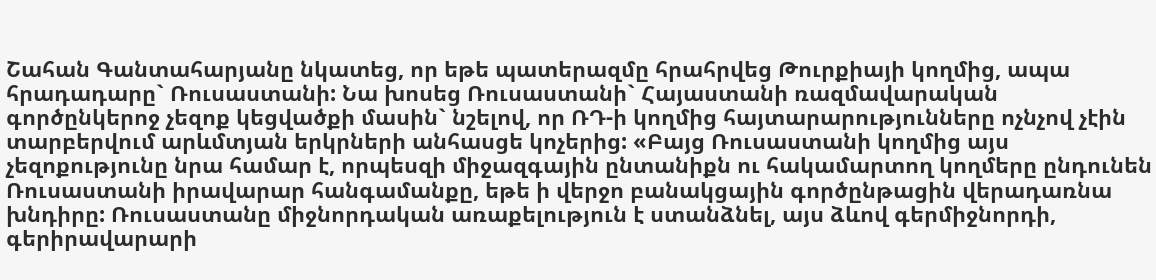Շահան Գանտահարյանը նկատեց, որ եթե պատերազմը հրահրվեց Թուրքիայի կողմից, ապա հրադադարը` Ռուսաստանի: Նա խոսեց Ռուսաստանի` Հայաստանի ռազմավարական գործընկերոջ չեզոք կեցվածքի մասին` նշելով, որ ՌԴ-ի կողմից հայտարարությունները ոչնչով չէին տարբերվում արևմտյան երկրների անհասցե կոչերից: «Բայց Ռուսաստանի կողմից այս չեզոքությունը նրա համար է, որպեսզի միջազգային ընտանիքն ու հակամարտող կողմերը ընդունեն Ռուսաստանի իրավարար հանգամանքը, եթե ի վերջո բանակցային գործընթացին վերադառնա խնդիրը: Ռուսաստանը միջնորդական առաքելություն է ստանձնել, այս ձևով գերմիջնորդի, գերիրավարարի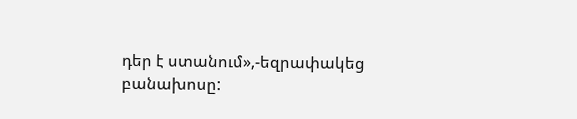դեր է ստանում»,-եզրափակեց բանախոսը: